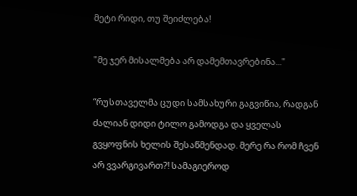მეტი რიდი, თუ შეიძლება!

"მე ჯერ მისალმება არ დამემთავრებინა..."

“რუსთაველმა ცუდი სამსახური გაგვიწია, რადგან ძალიან დიდი ტილო გამოდგა და ყველას გვყოფნის ხელის შესაწმენდად. მერე რა რომ ჩვენ არ ვვარგივართ?! სამაგიეროდ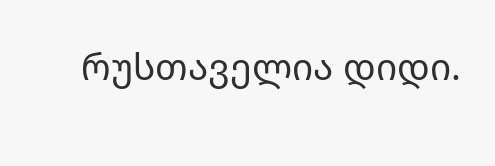რუსთაველია დიდი.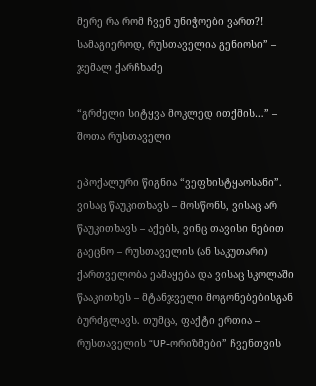მერე რა რომ ჩვენ უნიჭოები ვართ?! სამაგიეროდ, რუსთაველია გენიოსი” – ჯემალ ქარჩხაძე

“გრძელი სიტყვა მოკლედ ითქმის…” – შოთა რუსთაველი

ეპოქალური წიგნია “ვეფხისტყაოსანი”. ვისაც წაუკითხავს – მოსწონს, ვისაც არ წაუკითხავს – აქებს, ვინც თავისი ნებით გაეცნო – რუსთაველის (ან საკუთარი) ქართველობა ეამაყება და ვისაც სკოლაში წააკითხეს – მტანჯველი მოგონებებისგან ბურძგლავს. თუმცა, ფაქტი ერთია – რუსთაველის “UP-ორიზმები” ჩვენთვის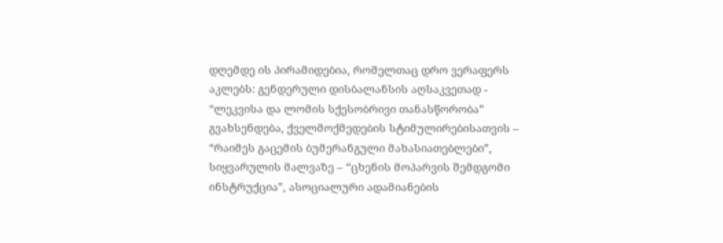დღემდე ის პირამიდებია, რომელთაც დრო ვერაფერს აკლებს: გენდერული დისბალანსის აღსაკვეთად - “ლეკვისა და ლომის სქესობრივი თანასწორობა” გვახსენდება, ქველმოქმედების სტიმულირებისათვის – “რაიმეს გაცემის ბუმერანგული მახასიათებლები”,   სიყვარულის მალვაზე – “ცხენის მოპარვის შემდგომი ინსტრუქცია”, ასოციალური ადამიანების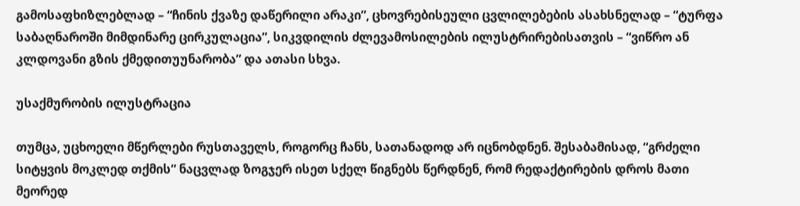გამოსაფხიზლებლად – “ჩინის ქვაზე დაწერილი არაკი”, ცხოვრებისეული ცვლილებების ასახსნელად – “ტურფა საბაღნაროში მიმდინარე ცირკულაცია”, სიკვდილის ძლევამოსილების ილუსტრირებისათვის – “ვიწრო ან კლდოვანი გზის ქმედითუუნარობა” და ათასი სხვა.

უსაქმურობის ილუსტრაცია

თუმცა, უცხოელი მწერლები რუსთაველს, როგორც ჩანს, სათანადოდ არ იცნობდნენ. შესაბამისად, “გრძელი სიტყვის მოკლედ თქმის” ნაცვლად ზოგჯერ ისეთ სქელ წიგნებს წერდნენ, რომ რედაქტირების დროს მათი მეორედ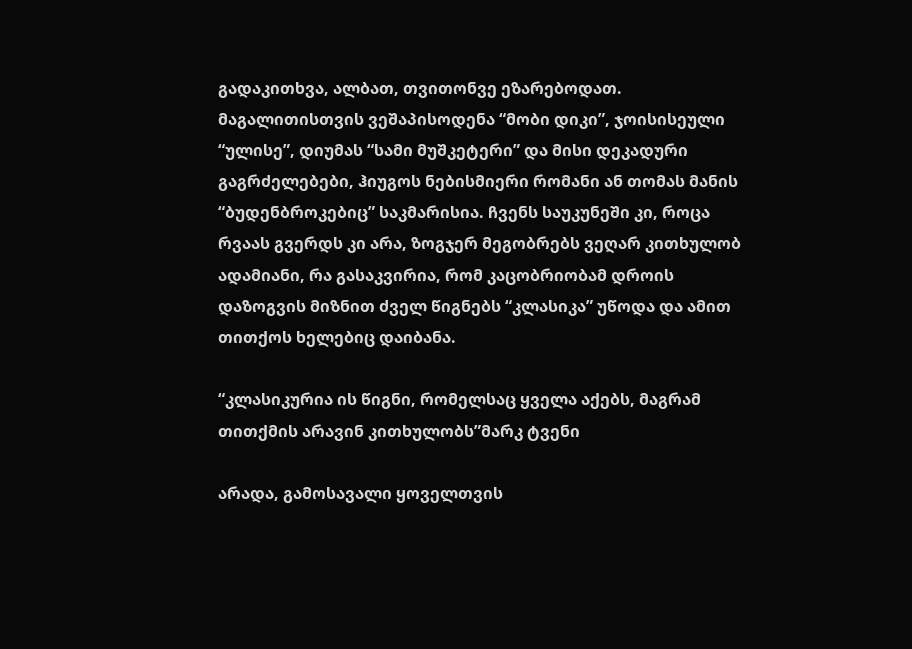გადაკითხვა, ალბათ, თვითონვე ეზარებოდათ. მაგალითისთვის ვეშაპისოდენა “მობი დიკი”, ჯოისისეული “ულისე”, დიუმას “სამი მუშკეტერი” და მისი დეკადური გაგრძელებები, ჰიუგოს ნებისმიერი რომანი ან თომას მანის “ბუდენბროკებიც” საკმარისია. ჩვენს საუკუნეში კი, როცა რვაას გვერდს კი არა, ზოგჯერ მეგობრებს ვეღარ კითხულობ ადამიანი, რა გასაკვირია, რომ კაცობრიობამ დროის დაზოგვის მიზნით ძველ წიგნებს “კლასიკა” უწოდა და ამით თითქოს ხელებიც დაიბანა.

“კლასიკურია ის წიგნი, რომელსაც ყველა აქებს, მაგრამ თითქმის არავინ კითხულობს”მარკ ტვენი

არადა, გამოსავალი ყოველთვის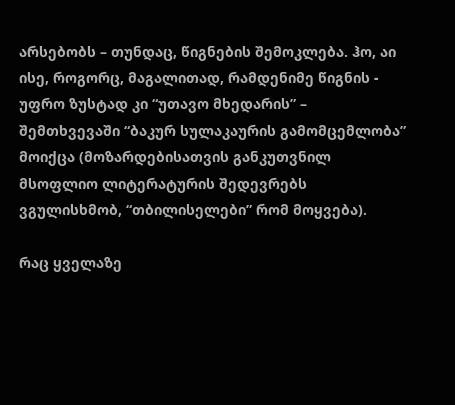არსებობს – თუნდაც, წიგნების შემოკლება. ჰო, აი ისე, როგორც, მაგალითად, რამდენიმე წიგნის -  უფრო ზუსტად კი “უთავო მხედარის” – შემთხვევაში “ბაკურ სულაკაურის გამომცემლობა” მოიქცა (მოზარდებისათვის განკუთვნილ მსოფლიო ლიტერატურის შედევრებს ვგულისხმობ, “თბილისელები” რომ მოყვება).

რაც ყველაზე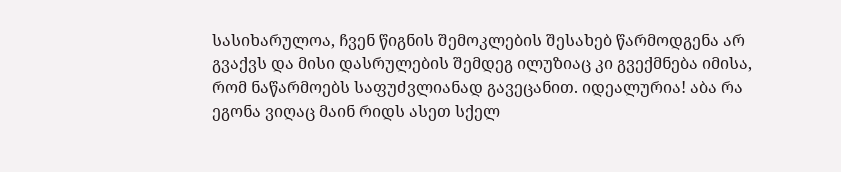სასიხარულოა, ჩვენ წიგნის შემოკლების შესახებ წარმოდგენა არ გვაქვს და მისი დასრულების შემდეგ ილუზიაც კი გვექმნება იმისა, რომ ნაწარმოებს საფუძვლიანად გავეცანით. იდეალურია! აბა რა ეგონა ვიღაც მაინ რიდს ასეთ სქელ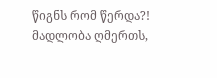წიგნს რომ წერდა?! მადლობა ღმერთს,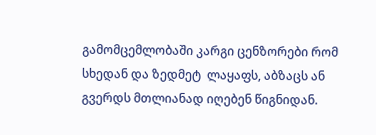გამომცემლობაში კარგი ცენზორები რომ სხედან და ზედმეტ  ლაყაფს, აბზაცს ან გვერდს მთლიანად იღებენ წიგნიდან.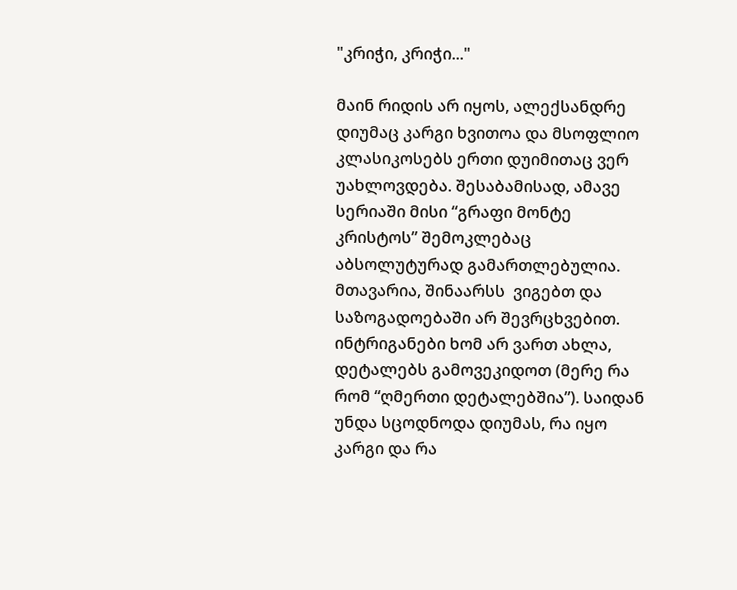"კრიჭი, კრიჭი..."

მაინ რიდის არ იყოს, ალექსანდრე დიუმაც კარგი ხვითოა და მსოფლიო კლასიკოსებს ერთი დუიმითაც ვერ უახლოვდება. შესაბამისად, ამავე სერიაში მისი “გრაფი მონტე კრისტოს” შემოკლებაც აბსოლუტურად გამართლებულია. მთავარია, შინაარსს  ვიგებთ და საზოგადოებაში არ შევრცხვებით. ინტრიგანები ხომ არ ვართ ახლა, დეტალებს გამოვეკიდოთ (მერე რა რომ “ღმერთი დეტალებშია”). საიდან უნდა სცოდნოდა დიუმას, რა იყო კარგი და რა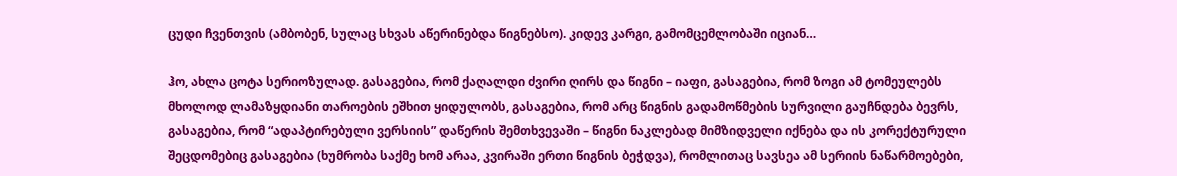ცუდი ჩვენთვის (ამბობენ, სულაც სხვას აწერინებდა წიგნებსო). კიდევ კარგი, გამომცემლობაში იციან…

ჰო, ახლა ცოტა სერიოზულად. გასაგებია, რომ ქაღალდი ძვირი ღირს და წიგნი – იაფი, გასაგებია, რომ ზოგი ამ ტომეულებს მხოლოდ ლამაზყდიანი თაროების ეშხით ყიდულობს, გასაგებია, რომ არც წიგნის გადამოწმების სურვილი გაუჩნდება ბევრს,  გასაგებია, რომ “ადაპტირებული ვერსიის” დაწერის შემთხვევაში – წიგნი ნაკლებად მიმზიდველი იქნება და ის კორექტურული შეცდომებიც გასაგებია (ხუმრობა საქმე ხომ არაა, კვირაში ერთი წიგნის ბეჭდვა), რომლითაც სავსეა ამ სერიის ნაწარმოებები,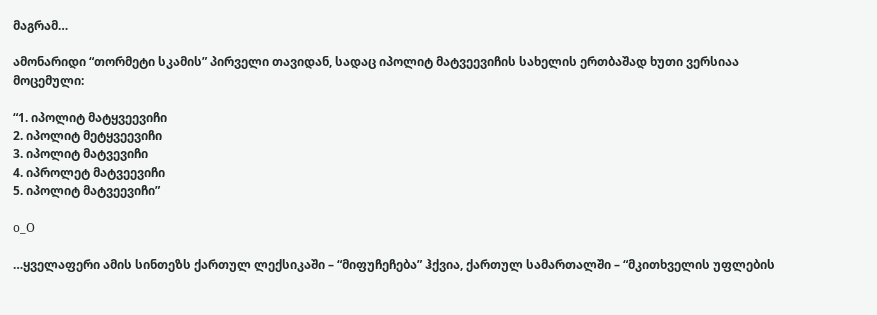მაგრამ…

ამონარიდი “თორმეტი სკამის” პირველი თავიდან, სადაც იპოლიტ მატვეევიჩის სახელის ერთბაშად ხუთი ვერსიაა მოცემული:

“1. იპოლიტ მატყვეევიჩი
2. იპოლიტ მეტყვეევიჩი
3. იპოლიტ მატვევიჩი
4. იპროლეტ მატვეევიჩი
5. იპოლიტ მატვეევიჩი”

o_O

…ყველაფერი ამის სინთეზს ქართულ ლექსიკაში – “მიფუჩეჩება” ჰქვია, ქართულ სამართალში – “მკითხველის უფლების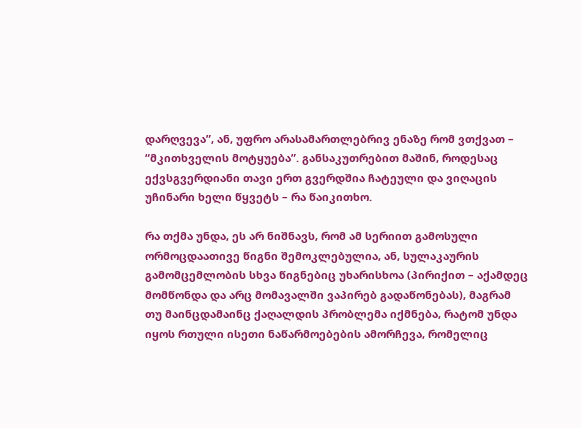დარღვევა”, ან, უფრო არასამართლებრივ ენაზე რომ ვთქვათ – “მკითხველის მოტყუება”. განსაკუთრებით მაშინ, როდესაც ექვსგვერდიანი თავი ერთ გვერდშია ჩატეული და ვიღაცის უჩინარი ხელი წყვეტს – რა წაიკითხო.

რა თქმა უნდა, ეს არ ნიშნავს, რომ ამ სერიით გამოსული ორმოცდაათივე წიგნი შემოკლებულია, ან, სულაკაურის გამომცემლობის სხვა წიგნებიც უხარისხოა (პირიქით – აქამდეც მომწონდა და არც მომავალში ვაპირებ გადაწონებას), მაგრამ თუ მაინცდამაინც ქაღალდის პრობლემა იქმნება, რატომ უნდა იყოს რთული ისეთი ნაწარმოებების ამორჩევა, რომელიც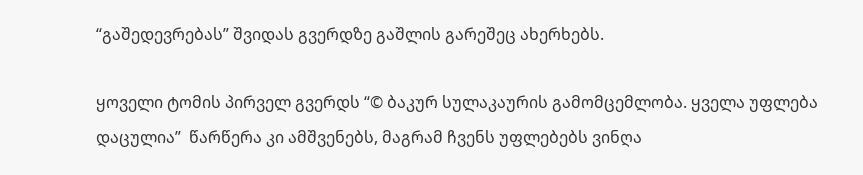“გაშედევრებას” შვიდას გვერდზე გაშლის გარეშეც ახერხებს.

ყოველი ტომის პირველ გვერდს “© ბაკურ სულაკაურის გამომცემლობა. ყველა უფლება დაცულია”  წარწერა კი ამშვენებს, მაგრამ ჩვენს უფლებებს ვინღა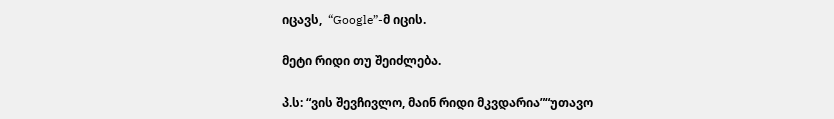იცავს,  “Google”-მ იცის.

მეტი რიდი თუ შეიძლება.

პ.ს: “ვის შევჩივლო, მაინ რიდი მკვდარია”“უთავო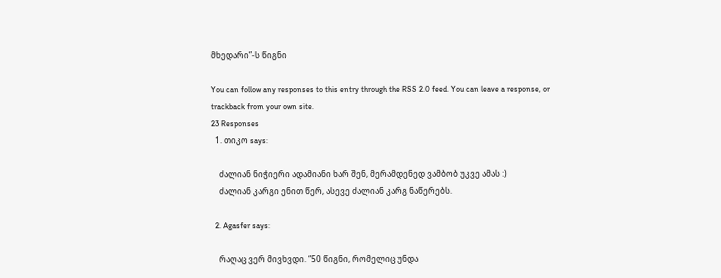მხედარი”-ს წიგნი

You can follow any responses to this entry through the RSS 2.0 feed. You can leave a response, or trackback from your own site.
23 Responses
  1. თიკო says:

    ძალიან ნიჭიერი ადამიანი ხარ შენ, მერამდენედ ვამბობ უკვე ამას :)
    ძალიან კარგი ენით წერ, ასევე ძალიან კარგ ნაწერებს.

  2. Agasfer says:

    რაღაც ვერ მივხვდი. “50 წიგნი, რომელიც უნდა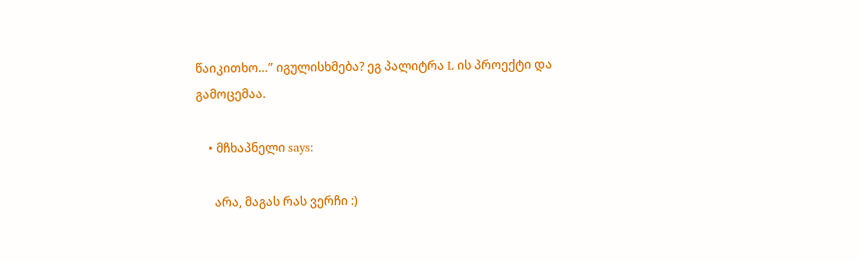წაიკითხო…” იგულისხმება? ეგ პალიტრა L ის პროექტი და გამოცემაა.

    • მჩხაპნელი says:

      არა, მაგას რას ვერჩი :)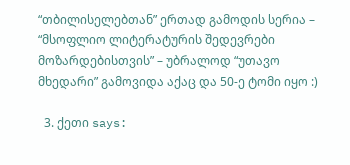“თბილისელებთან” ერთად გამოდის სერია – “მსოფლიო ლიტერატურის შედევრები მოზარდებისთვის” – უბრალოდ “უთავო მხედარი” გამოვიდა აქაც და 50-ე ტომი იყო :)

  3. ქეთი says: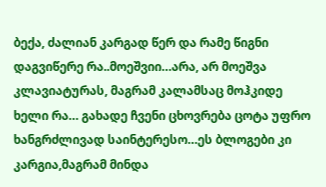ბექა, ძალიან კარგად წერ და რამე წიგნი დაგვიწერე რა..მოეშვიი…არა, არ მოეშვა კლავიატურას, მაგრამ კალამსაც მოჰკიდე ხელი რა… გახადე ჩვენი ცხოვრება ცოტა უფრო ხანგრძლივად საინტერესო…ეს ბლოგები კი კარგია,მაგრამ მინდა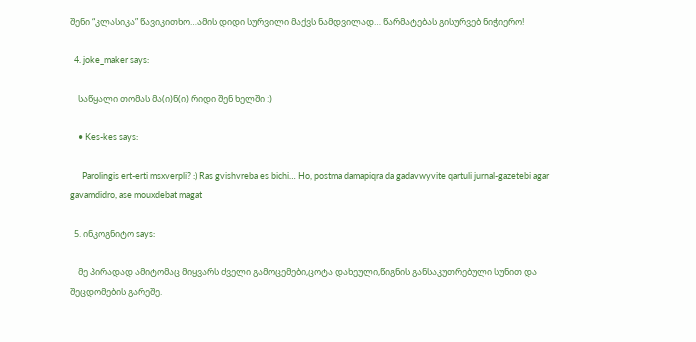შენი “კლასიკა” წავიკითხო…ამის დიდი სურვილი მაქვს ნამდვილად… წარმატებას გისურვებ ნიჭიერო!

  4. joke_maker says:

    საწყალი თომას მა(ი)ნ(ი) რიდი შენ ხელში :)

    • Kes-kes says:

      Parolingis ert-erti msxverpli? :) Ras gvishvreba es bichi… Ho, postma damapiqra da gadavwyvite qartuli jurnal-gazetebi agar gavamdidro, ase mouxdebat magat

  5. ინკოგნიტო says:

    მე პირადად ამიტომაც მიყვარს ძველი გამოცემები,ცოტა დახეული,წიგნის განსაკუთრებული სუნით და შეცდომების გარეშე.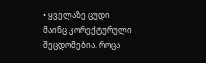• ყველაზე ცუდი მაინც კორექტურული შეცდომებია. როცა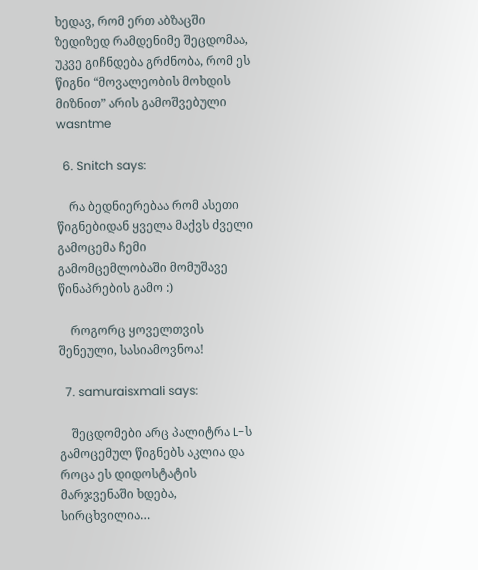ხედავ, რომ ერთ აბზაცში ზედიზედ რამდენიმე შეცდომაა, უკვე გიჩნდება გრძნობა, რომ ეს წიგნი “მოვალეობის მოხდის მიზნით” არის გამოშვებული wasntme

  6. Snitch says:

    რა ბედნიერებაა რომ ასეთი წიგნებიდან ყველა მაქვს ძველი გამოცემა ჩემი გამომცემლობაში მომუშავე წინაპრების გამო :)

    როგორც ყოველთვის შენეული, სასიამოვნოა!

  7. samuraisxmali says:

    შეცდომები არც პალიტრა L-ს გამოცემულ წიგნებს აკლია და როცა ეს დიდოსტატის მარჯვენაში ხდება, სირცხვილია…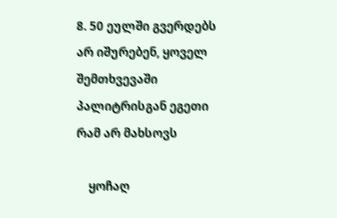8. 50 ეულში გვერდებს არ იშურებენ, ყოველ შემთხვევაში პალიტრისგან ეგეთი რამ არ მახსოვს

    ყოჩაღ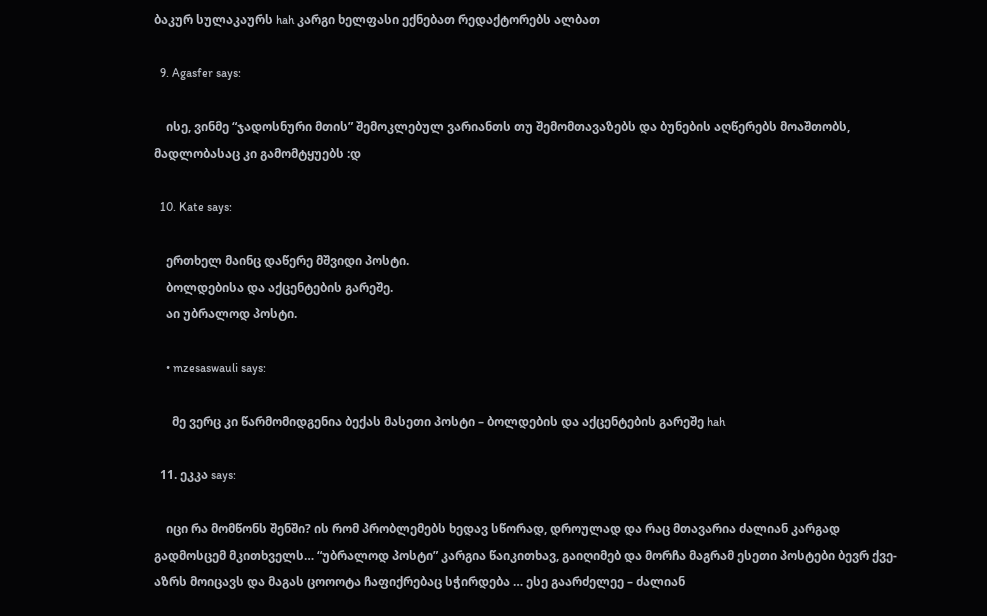ბაკურ სულაკაურს hah კარგი ხელფასი ექნებათ რედაქტორებს ალბათ

  9. Agasfer says:

    ისე, ვინმე “ჯადოსნური მთის” შემოკლებულ ვარიანთს თუ შემომთავაზებს და ბუნების აღწერებს მოაშთობს, მადლობასაც კი გამომტყუებს :დ

  10. Kate says:

    ერთხელ მაინც დაწერე მშვიდი პოსტი.
    ბოლდებისა და აქცენტების გარეშე.
    აი უბრალოდ პოსტი.

    • mzesaswauli says:

      მე ვერც კი წარმომიდგენია ბექას მასეთი პოსტი – ბოლდების და აქცენტების გარეშე hah

  11. ეკკა says:

    იცი რა მომწონს შენში? ის რომ პრობლემებს ხედავ სწორად, დროულად და რაც მთავარია ძალიან კარგად გადმოსცემ მკითხველს… “უბრალოდ პოსტი” კარგია წაიკითხავ, გაიღიმებ და მორჩა მაგრამ ესეთი პოსტები ბევრ ქვე-აზრს მოიცავს და მაგას ცოოოტა ჩაფიქრებაც სჭირდება … ესე გაარძელეე – ძალიან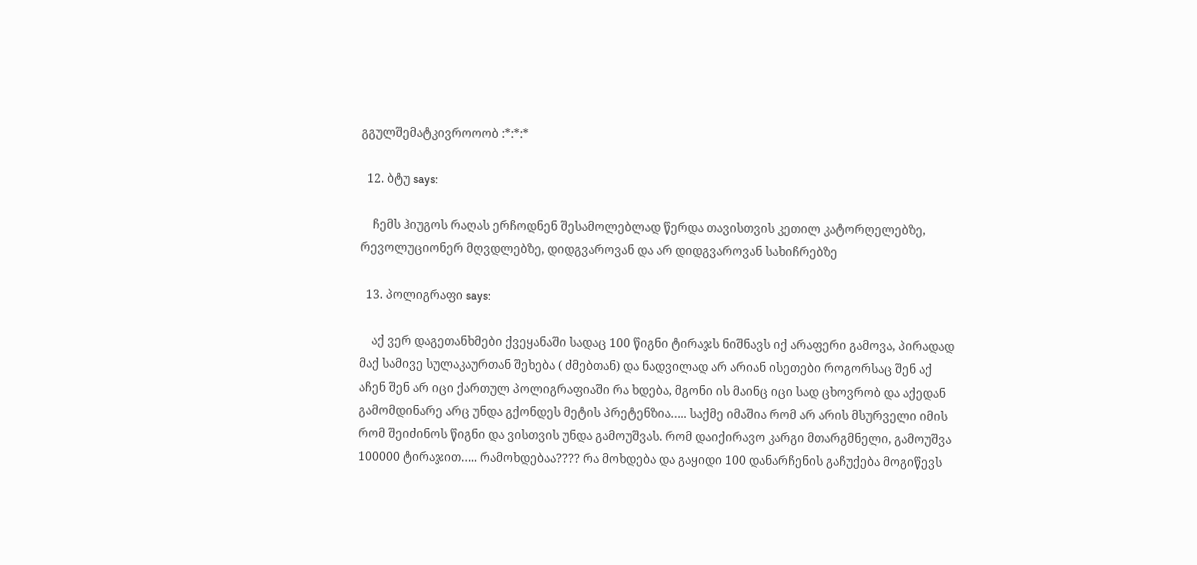გგულშემატკივროოობ :*:*:*

  12. ბტუ says:

    ჩემს ჰიუგოს რაღას ერჩოდნენ შესამოლებლად წერდა თავისთვის კეთილ კატორღელებზე, რევოლუციონერ მღვდლებზე, დიდგვაროვან და არ დიდგვაროვან სახიჩრებზე

  13. პოლიგრაფი says:

    აქ ვერ დაგეთანხმები ქვეყანაში სადაც 100 წიგნი ტირაჯს ნიშნავს იქ არაფერი გამოვა, პირადად მაქ სამივე სულაკაურთან შეხება ( ძმებთან) და ნადვილად არ არიან ისეთები როგორსაც შენ აქ აჩენ შენ არ იცი ქართულ პოლიგრაფიაში რა ხდება, მგონი ის მაინც იცი სად ცხოვრობ და აქედან გამომდინარე არც უნდა გქონდეს მეტის პრეტენზია….. საქმე იმაშია რომ არ არის მსურველი იმის რომ შეიძინოს წიგნი და ვისთვის უნდა გამოუშვას. რომ დაიქირავო კარგი მთარგმნელი, გამოუშვა 100000 ტირაჯით….. რამოხდებაა???? რა მოხდება და გაყიდი 100 დანარჩენის გაჩუქება მოგიწევს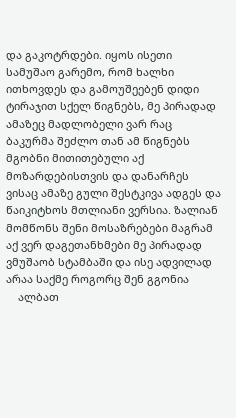და გაკოტრდები. იყოს ისეთი სამუშაო გარემო, რომ ხალხი ითხოვდეს და გამოუშეებენ დიდი ტირაჯით სქელ წიგნებს, მე პირადად ამაზეც მადლობელი ვარ რაც ბაკურმა შეძლო თან ამ წიგნებს მგობნი მითითებული აქ მოზარდებისთვის და დანარჩეს ვისაც ამაზე გული შესტკივა ადგეს და წაიკიტხოს მთლიანი ვერსია. ზალიან მომწონს შენი მოსაზრებები მაგრამ აქ ვერ დაგეთანხმები მე პირადად ვმუშაობ სტამბაში და ისე ადვილად არაა საქმე როგორც შენ გგონია
    ალბათ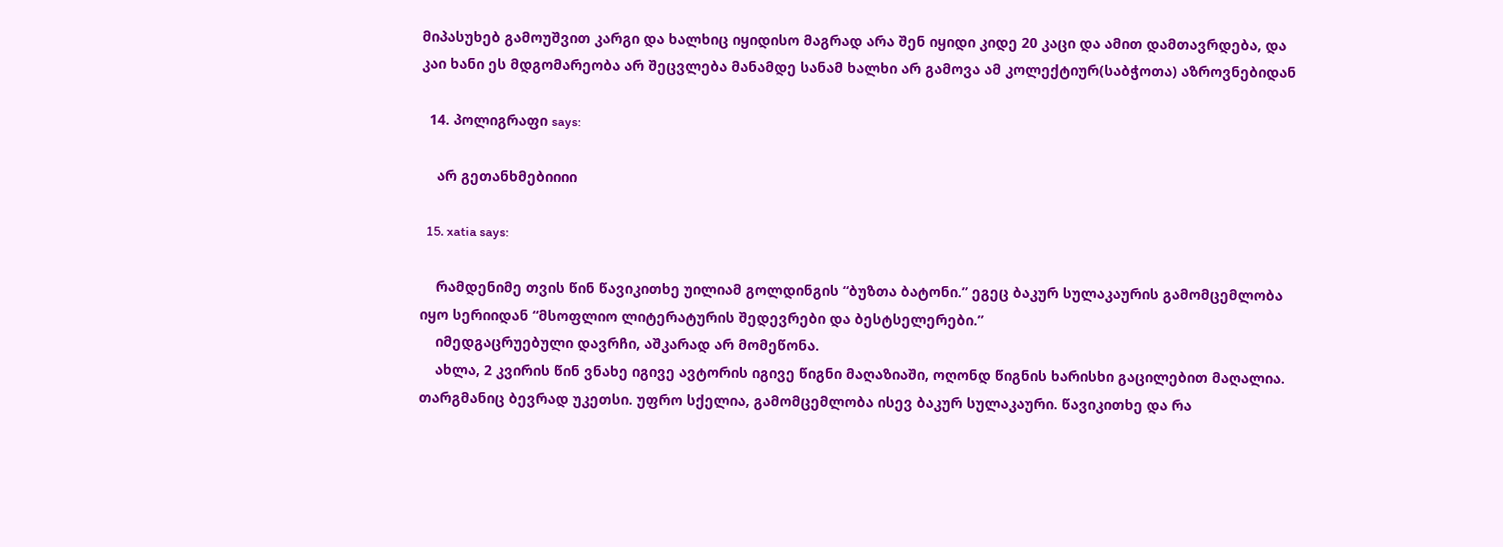მიპასუხებ გამოუშვით კარგი და ხალხიც იყიდისო მაგრად არა შენ იყიდი კიდე 20 კაცი და ამით დამთავრდება, და კაი ხანი ეს მდგომარეობა არ შეცვლება მანამდე სანამ ხალხი არ გამოვა ამ კოლექტიურ(საბჭოთა) აზროვნებიდან

  14. პოლიგრაფი says:

    არ გეთანხმებიიიი

  15. xatia says:

    რამდენიმე თვის წინ წავიკითხე უილიამ გოლდინგის “ბუზთა ბატონი.” ეგეც ბაკურ სულაკაურის გამომცემლობა იყო სერიიდან “მსოფლიო ლიტერატურის შედევრები და ბესტსელერები.”
    იმედგაცრუებული დავრჩი, აშკარად არ მომეწონა.
    ახლა, 2 კვირის წინ ვნახე იგივე ავტორის იგივე წიგნი მაღაზიაში, ოღონდ წიგნის ხარისხი გაცილებით მაღალია. თარგმანიც ბევრად უკეთსი. უფრო სქელია, გამომცემლობა ისევ ბაკურ სულაკაური. წავიკითხე და რა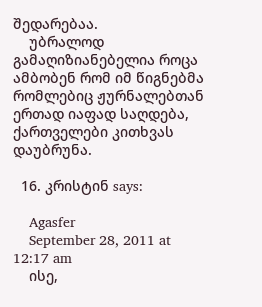შედარებაა.
    უბრალოდ გამაღიზიანებელია როცა ამბობენ რომ იმ წიგნებმა რომლებიც ჟურნალებთან ერთად იაფად საღდება, ქართველები კითხვას დაუბრუნა.

  16. კრისტინ says:

    Agasfer
    September 28, 2011 at 12:17 am
    ისე,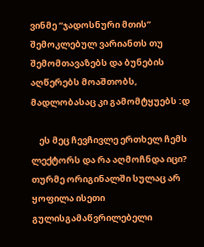ვინმე “ჯადოსნური მთის” შემოკლებულ ვარიანთს თუ შემომთავაზებს და ბუნების აღწერებს მოაშთობს, მადლობასაც კი გამომტყუებს :დ

    ეს მეც ჩევჩივლე ერთხელ ჩემს ლექტორს და რა აღმოჩნდა იცი? თურმე ორიგინალში სულაც არ ყოფილა ისეთი გულისგამაწვრილებელი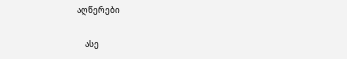აღწერები

    ასე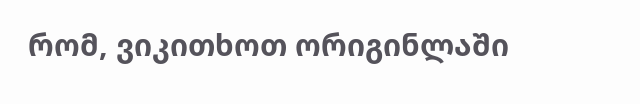რომ, ვიკითხოთ ორიგინლაში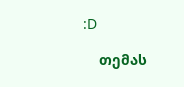:D

    თემას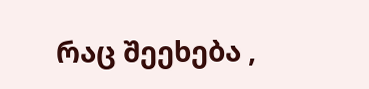რაც შეეხება ,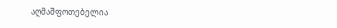აღმაშფოთებელია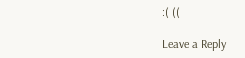:( ((

Leave a Reply